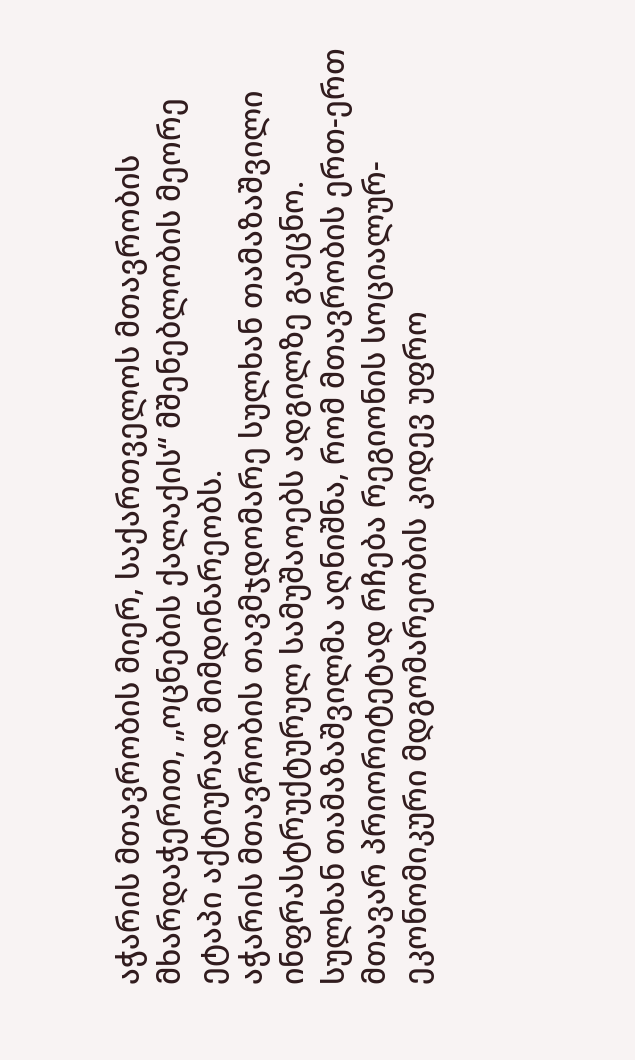აჭარის მთავრობის მიერ, საქართველოს მთავრობის მხარდაჭერით, „ოცნების ქალაქის“ მშენებლობის მეორე ეტაპი აქტიურად მიმდინარეობს.
აჭარის მთავრობის თავმჯდომარე სულხან თამაზაშვილი ინფრასტრუქტურულ სამუშაოებს ადგილზე გაეცნო.
სულხან თამაზაშვილმა აღნიშნა, რომ მთავრობის ერთ-ერთ მთავარ პრიორიტეტად რჩება რეგიონის სოციალურ-ეკონომიკური მდგომარეობის კიდევ უფრო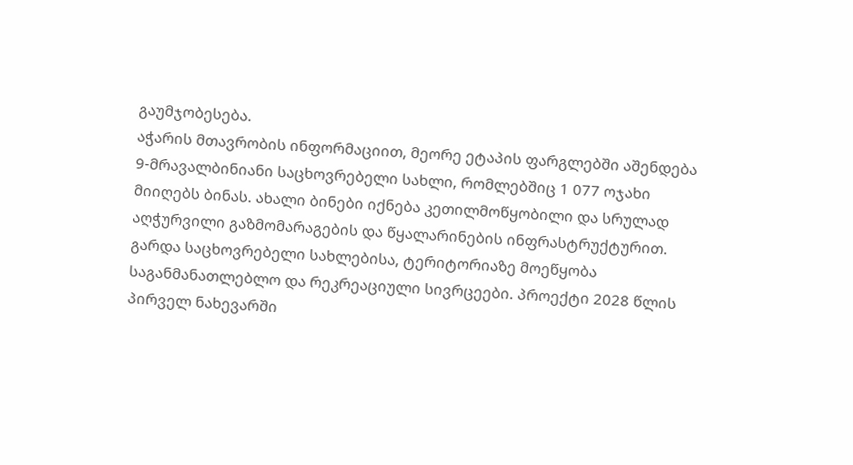გაუმჯობესება.
აჭარის მთავრობის ინფორმაციით, მეორე ეტაპის ფარგლებში აშენდება 9-მრავალბინიანი საცხოვრებელი სახლი, რომლებშიც 1 077 ოჯახი მიიღებს ბინას. ახალი ბინები იქნება კეთილმოწყობილი და სრულად აღჭურვილი გაზმომარაგების და წყალარინების ინფრასტრუქტურით. გარდა საცხოვრებელი სახლებისა, ტერიტორიაზე მოეწყობა საგანმანათლებლო და რეკრეაციული სივრცეები. პროექტი 2028 წლის პირველ ნახევარში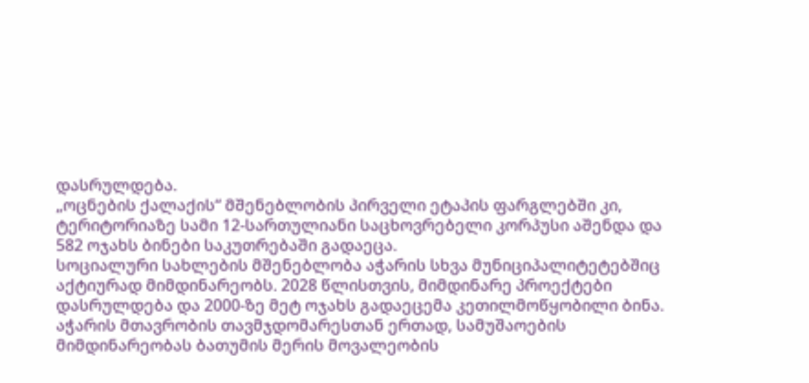დასრულდება.
„ოცნების ქალაქის“ მშენებლობის პირველი ეტაპის ფარგლებში კი, ტერიტორიაზე სამი 12-სართულიანი საცხოვრებელი კორპუსი აშენდა და 582 ოჯახს ბინები საკუთრებაში გადაეცა.
სოციალური სახლების მშენებლობა აჭარის სხვა მუნიციპალიტეტებშიც აქტიურად მიმდინარეობს. 2028 წლისთვის, მიმდინარე პროექტები დასრულდება და 2000-ზე მეტ ოჯახს გადაეცემა კეთილმოწყობილი ბინა.
აჭარის მთავრობის თავმჯდომარესთან ერთად, სამუშაოების მიმდინარეობას ბათუმის მერის მოვალეობის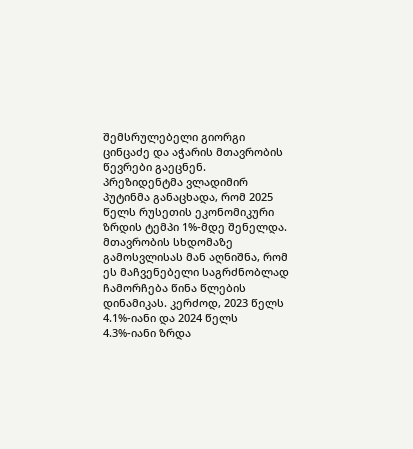შემსრულებელი გიორგი ცინცაძე და აჭარის მთავრობის წევრები გაეცნენ.
პრეზიდენტმა ვლადიმირ პუტინმა განაცხადა, რომ 2025 წელს რუსეთის ეკონომიკური ზრდის ტემპი 1%-მდე შენელდა.
მთავრობის სხდომაზე გამოსვლისას მან აღნიშნა, რომ ეს მაჩვენებელი საგრძნობლად ჩამორჩება წინა წლების დინამიკას. კერძოდ, 2023 წელს 4.1%-იანი და 2024 წელს 4.3%-იანი ზრდა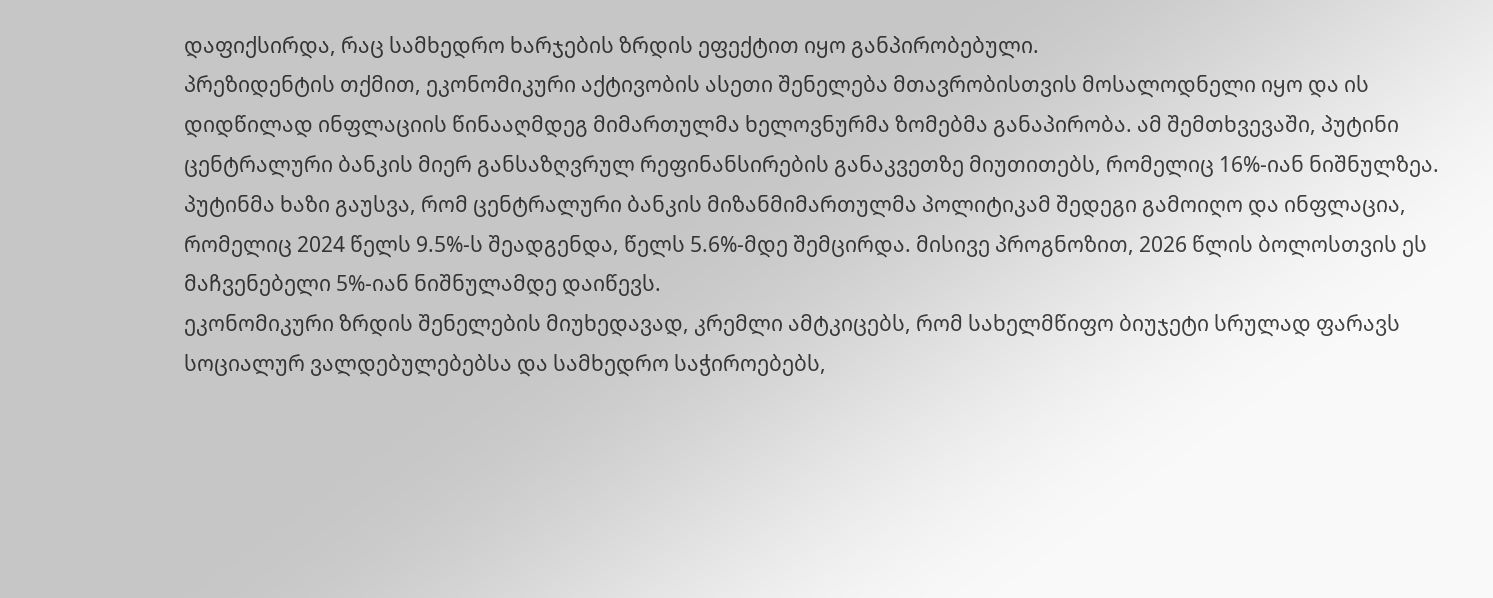დაფიქსირდა, რაც სამხედრო ხარჯების ზრდის ეფექტით იყო განპირობებული.
პრეზიდენტის თქმით, ეკონომიკური აქტივობის ასეთი შენელება მთავრობისთვის მოსალოდნელი იყო და ის დიდწილად ინფლაციის წინააღმდეგ მიმართულმა ხელოვნურმა ზომებმა განაპირობა. ამ შემთხვევაში, პუტინი ცენტრალური ბანკის მიერ განსაზღვრულ რეფინანსირების განაკვეთზე მიუთითებს, რომელიც 16%-იან ნიშნულზეა.
პუტინმა ხაზი გაუსვა, რომ ცენტრალური ბანკის მიზანმიმართულმა პოლიტიკამ შედეგი გამოიღო და ინფლაცია, რომელიც 2024 წელს 9.5%-ს შეადგენდა, წელს 5.6%-მდე შემცირდა. მისივე პროგნოზით, 2026 წლის ბოლოსთვის ეს მაჩვენებელი 5%-იან ნიშნულამდე დაიწევს.
ეკონომიკური ზრდის შენელების მიუხედავად, კრემლი ამტკიცებს, რომ სახელმწიფო ბიუჯეტი სრულად ფარავს სოციალურ ვალდებულებებსა და სამხედრო საჭიროებებს,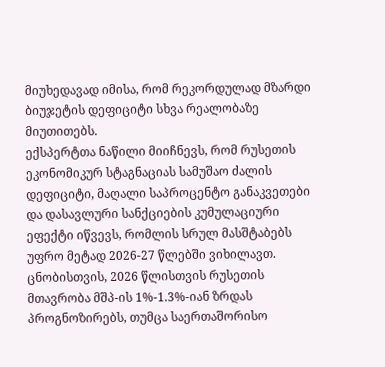მიუხედავად იმისა, რომ რეკორდულად მზარდი ბიუჯეტის დეფიციტი სხვა რეალობაზე მიუთითებს.
ექსპერტთა ნაწილი მიიჩნევს, რომ რუსეთის ეკონომიკურ სტაგნაციას სამუშაო ძალის დეფიციტი, მაღალი საპროცენტო განაკვეთები და დასავლური სანქციების კუმულაციური ეფექტი იწვევს, რომლის სრულ მასშტაბებს უფრო მეტად 2026-27 წლებში ვიხილავთ.
ცნობისთვის, 2026 წლისთვის რუსეთის მთავრობა მშპ-ის 1%-1.3%-იან ზრდას პროგნოზირებს, თუმცა საერთაშორისო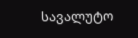სავალუტო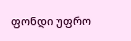ფონდი უფრო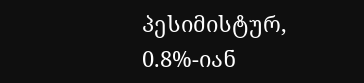პესიმისტურ, 0.8%-იან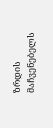ზრდის მაჩვენებელს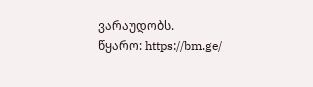ვარაუდობს.
წყარო: https://bm.ge/